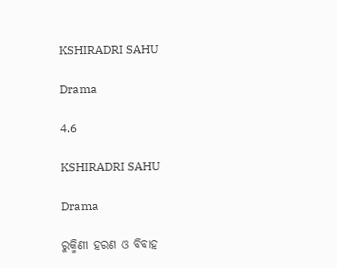KSHIRADRI SAHU

Drama

4.6

KSHIRADRI SAHU

Drama

ରୁକ୍ମିଣୀ ହରଣ ଓ ବିବାହ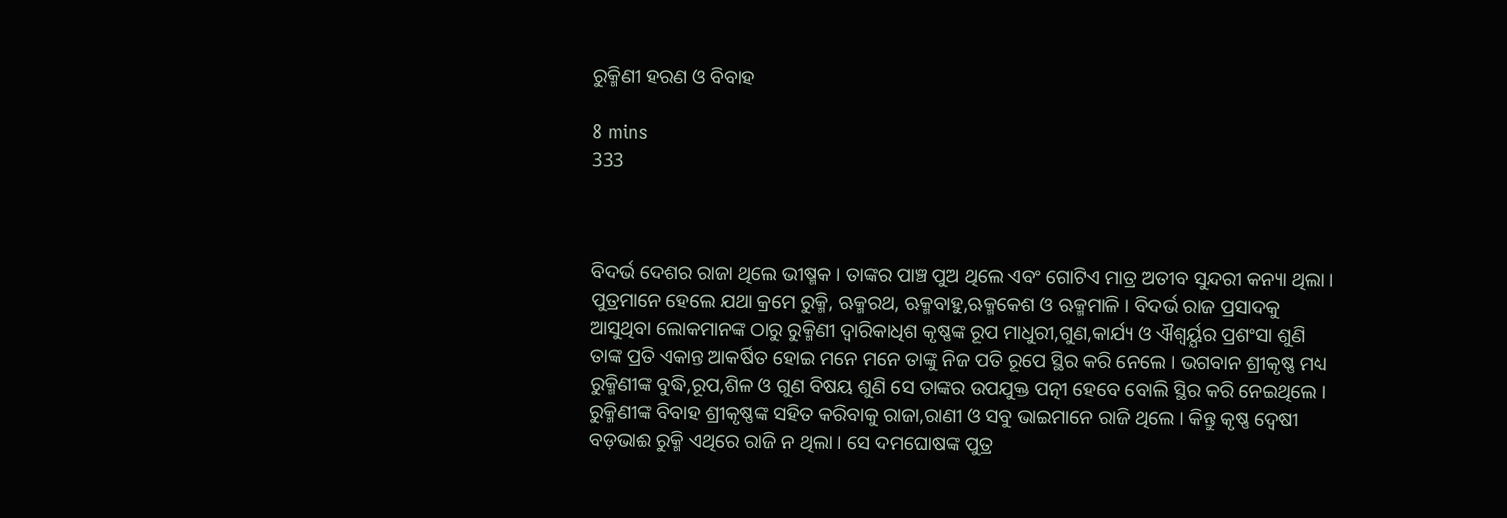ରୁକ୍ମିଣୀ ହରଣ ଓ ବିବାହ

8 mins
333



ବିଦର୍ଭ ଦେଶର ରାଜା ଥିଲେ ଭୀଷ୍ମକ । ତାଙ୍କର ପାଞ୍ଚ ପୁଅ ଥିଲେ ଏବଂ ଗୋଟିଏ ମାତ୍ର ଅତୀବ ସୁନ୍ଦରୀ କନ୍ୟା ଥିଲା । ପୁତ୍ରମାନେ ହେଲେ ଯଥା କ୍ରମେ ରୁକ୍ମି, ଋକ୍ମରଥ, ଋକ୍ମବାହୁ,ଋକ୍ମକେଶ ଓ ଋକ୍ମମାଳି । ବିଦର୍ଭ ରାଜ ପ୍ରସାଦକୁ ଆସୁଥିବା ଲୋକମାନଙ୍କ ଠାରୁ ରୁକ୍ମିଣୀ ଦ୍ୱାରିକାଧିଶ କୃଷ୍ଣଙ୍କ ରୂପ ମାଧୁରୀ,ଗୁଣ,କାର୍ଯ୍ୟ ଓ ଐଶ୍ବର୍ୟ୍ଯର ପ୍ରଶଂସା ଶୁଣି ତାଙ୍କ ପ୍ରତି ଏକାନ୍ତ ଆକର୍ଷିତ ହୋଇ ମନେ ମନେ ତାଙ୍କୁ ନିଜ ପତି ରୂପେ ସ୍ଥିର କରି ନେଲେ । ଭଗବାନ ଶ୍ରୀକୃଷ୍ଣ ମଧ୍ୟ ରୁକ୍ମିଣୀଙ୍କ ବୁଦ୍ଧି,ରୂପ,ଶିଳ ଓ ଗୁଣ ବିଷୟ ଶୁଣି ସେ ତାଙ୍କର ଉପଯୁକ୍ତ ପତ୍ନୀ ହେବେ ବୋଲି ସ୍ଥିର କରି ନେଇଥିଲେ । ରୁକ୍ମିଣୀଙ୍କ ବିବାହ ଶ୍ରୀକୃଷ୍ଣଙ୍କ ସହିତ କରିବାକୁ ରାଜା,ରାଣୀ ଓ ସବୁ ଭାଇମାନେ ରାଜି ଥିଲେ । କିନ୍ତୁ କୃଷ୍ଣ ଦ୍ଵେଷୀ ବଡ଼ଭାଈ ରୁକ୍ମି ଏଥିରେ ରାଜି ନ ଥିଲା । ସେ ଦମଘୋଷଙ୍କ ପୁତ୍ର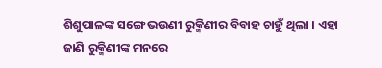ଶିଶୁପାଳଙ୍କ ସଙ୍ଗେ ଭଉଣୀ ରୁକ୍ମିଣୀର ବିବାହ ଚାହୁଁ ଥିଲା । ଏହା ଜାଣି ରୁକ୍ମିଣୀଙ୍କ ମନରେ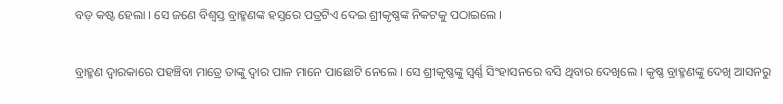ବଡ଼ କଷ୍ଟ ହେଲା । ସେ ଜଣେ ବିଶ୍ୱସ୍ତ ବ୍ରାହ୍ମଣଙ୍କ ହସ୍ତରେ ପତ୍ରଟିଏ ଦେଇ ଶ୍ରୀକୃଷ୍ଣଙ୍କ ନିକଟକୁ ପଠାଇଲେ ।

ବ୍ରାହ୍ମଣ ଦ୍ୱାରକାରେ ପହଞ୍ଚିବା ମାତ୍ରେ ତାଙ୍କୁ ଦ୍ୱାର ପାଳ ମାନେ ପାଛୋଟି ନେଲେ । ସେ ଶ୍ରୀକୃଷ୍ଣଙ୍କୁ ସ୍ବର୍ଣ୍ଣ ସିଂହାସନରେ ବସି ଥିବାର ଦେଖିଲେ । କୃଷ୍ଣ ବ୍ରାହ୍ମଣଙ୍କୁ ଦେଖି ଆସନରୁ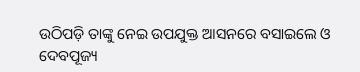ଉଠିପଡ଼ି ତାଙ୍କୁ ନେଇ ଉପଯୁକ୍ତ ଆସନରେ ବସାଇଲେ ଓ ଦେବପୂଜ୍ୟ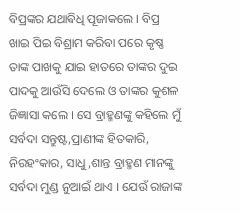ବିପ୍ରଙ୍କର ଯଥାଵିଧି ପୂଜାକଲେ । ବିପ୍ର ଖାଇ ପିଇ ବିଶ୍ରାମ କରିବା ପରେ କୃଷ୍ଣ ତାଙ୍କ ପାଖକୁ ଯାଇ ହାତରେ ତାଙ୍କର ଦୁଇ ପାଦକୁ ଆଉଁସି ଦେଲେ ଓ ତାଙ୍କର କୁଶଳ ଜିଜ୍ଞାସା କଲେ । ସେ ବ୍ରାହ୍ମଣଙ୍କୁ କହିଲେ ମୁଁ ସର୍ବଦା ସନ୍ତୁଷ୍ଟ,ପ୍ରାଣୀଙ୍କ ହିତକାରି, ନିରହଂକାର, ସାଧୁ,ଶାନ୍ତ ବ୍ରାହ୍ମଣ ମାନଙ୍କୁ ସର୍ବଦା ମୁଣ୍ଡ ନୁଆଇଁ ଥାଏ । ଯେଉଁ ରାଜାଙ୍କ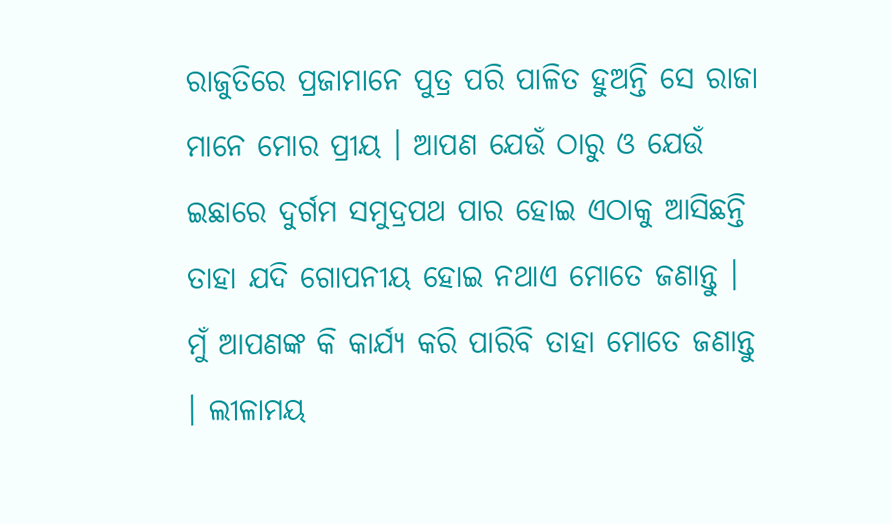ରାଜୁତିରେ ପ୍ରଜାମାନେ ପୁତ୍ର ପରି ପାଳିତ ହୁଅନ୍ତି ସେ ରାଜା ମାନେ ମୋର ପ୍ରୀୟ । ଆପଣ ଯେଉଁ ଠାରୁ ଓ ଯେଉଁ ଇଛାରେ ଦୁର୍ଗମ ସମୁଦ୍ରପଥ ପାର ହୋଇ ଏଠାକୁ ଆସିଛନ୍ତି ତାହା ଯଦି ଗୋପନୀୟ ହୋଇ ନଥାଏ ମୋତେ ଜଣାନ୍ତୁ । ମୁଁ ଆପଣଙ୍କ କି କାର୍ଯ୍ୟ କରି ପାରିବି ତାହା ମୋତେ ଜଣାନ୍ତୁ । ଲୀଳାମୟ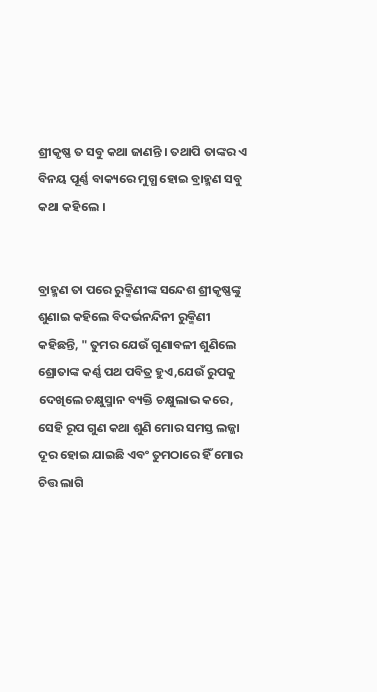ଶ୍ରୀକୃଷ୍ଣ ତ ସବୁ କଥା ଜାଣନ୍ତି । ତଥାପି ତାଙ୍କର ଏ ବିନୟ ପୂର୍ଣ୍ଣ ବାକ୍ୟରେ ମୁଗ୍ଧ ହୋଇ ବ୍ରାହ୍ମଣ ସବୁ କଥା କହିଲେ ।


ବ୍ରାହ୍ମଣ ତା ପରେ ରୁକ୍ମିଣୀଙ୍କ ସନ୍ଦେଶ ଶ୍ରୀକୃଷ୍ଣଙ୍କୁ ଶୁଣାଇ କହିଲେ ବିଦର୍ଭନନ୍ଦିନୀ ରୁକ୍ମିଣୀ କହିଛନ୍ତି, " ତୁମର ଯେଉଁ ଗୁଣାବଳୀ ଶୁଣିଲେ ଶ୍ରୋତାଙ୍କ କର୍ଣ୍ଣ ପଥ ପବିତ୍ର ହୁଏ,ଯେଉଁ ରୁପକୁ ଦେଖିଲେ ଚକ୍ଷୁସ୍ମାନ ବ୍ୟକ୍ତି ଚକ୍ଷୁଲାଭ କରେ, ସେହି ରୂପ ଗୁଣ କଥା ଶୁଣି ମୋର ସମସ୍ତ ଲଜ୍ଜା ଦୂର ହୋଇ ଯାଇଛି ଏବଂ ତୁମଠାରେ ହିଁ ମୋର ଚିତ୍ତ ଲାଗି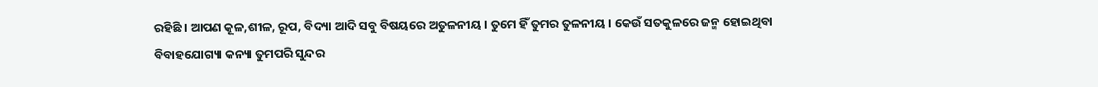ରହିଛି । ଆପଣ କୂଳ,ଶୀଳ, ରୂପ, ବିଦ୍ୟା ଆଦି ସବୁ ବିଷୟରେ ଅତୁଳନୀୟ । ତୁମେ ହିଁ ତୁମର ତୁଳନୀୟ । କେଉଁ ସତକୁଳରେ ଜନ୍ମ ହୋଇଥିବା ବିବାହଯୋଗ୍ୟା କନ୍ୟା ତୁମପରି ସୁନ୍ଦର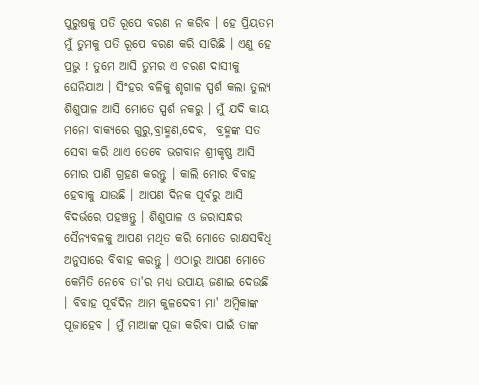ପୁରୁଷକୁ ପତି ରୂପେ ବରଣ ନ କରିବ । ହେ ପ୍ରିୟତମ ମୁଁ ତୁମକୁ ପତି ରୂପେ ବରଣ କରି ସାରିଛି । ଏଣୁ ହେ ପ୍ରଭୁ ! ତୁମେ ଆସି ତୁମର ଏ ଚରଣ ଦାସୀକୁ ଘେନିଯାଅ । ସିଂହର ବଳିକୁ ଶୃଗାଳ ସ୍ପର୍ଶ କଲା ତୁଲ୍ୟ ଶିଶୁପାଳ ଆସି ମୋତେ ସ୍ପର୍ଶ ନକରୁ । ମୁଁ ଯଦି କାୟ ମନୋ ବାକ୍ୟରେ ଗୁରୁ,ବ୍ରାହ୍ମଣ,ଦେବ,  ବ୍ରହ୍ମଙ୍କ ସତ ସେବା କରି ଥାଏ ତେବେ ଭଗବାନ ଶ୍ରୀକୃଷ୍ଣ ଆସି ମୋର ପାଣି ଗ୍ରହଣ କରନ୍ତୁ । କାଲି ମୋର ବିବାହ ହେବାକୁ ଯାଉଛି । ଆପଣ ଦିନକ ପୂର୍ବରୁ ଆସି ବିଦର୍ଭରେ ପହଞ୍ଚନ୍ତୁ । ଶିଶୁପାଳ ଓ ଜରାସନ୍ଧର ସୈନ୍ୟବଳକୁ ଆପଣ ମଥିତ କରି ମୋତେ ରାକ୍ଷସଵିଧି ଅନୁସାରେ ବିବାହ କରନ୍ତୁ । ଏଠାରୁ ଆପଣ ମୋତେ କେମିତି ନେବେ ତା'ର ମଧ୍ୟ ଉପାୟ ଜଣାଇ ଦେଉଛି । ବିବାହ ପୂର୍ବଦିନ ଆମ କୁଳଦେବୀ ମା' ଅମ୍ବିକାଙ୍କ ପୂଜାହେବ । ମୁଁ ମାଆଙ୍କ ପୂଜା କରିବା ପାଇଁ ତାଙ୍କ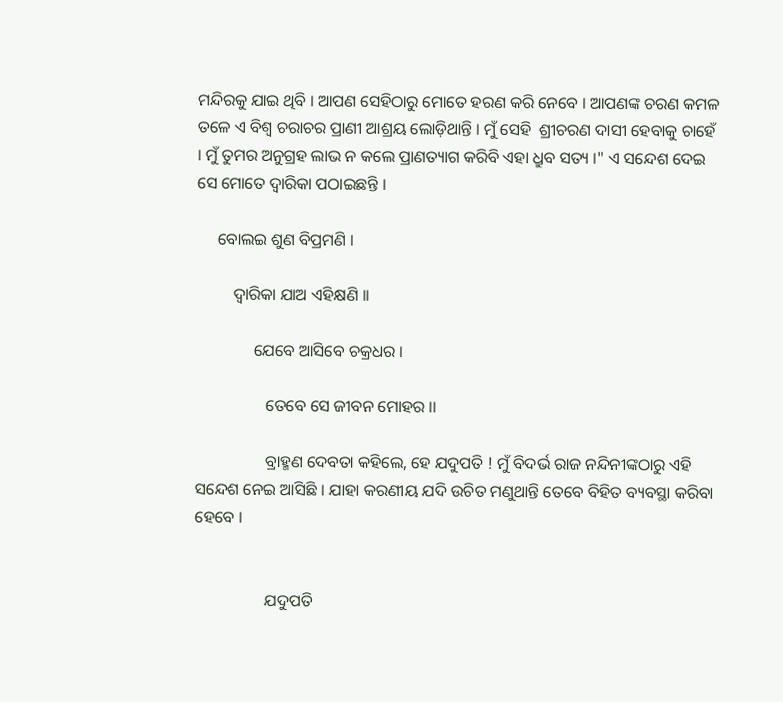ମନ୍ଦିରକୁ ଯାଇ ଥିବି । ଆପଣ ସେହିଠାରୁ ମୋତେ ହରଣ କରି ନେବେ । ଆପଣଙ୍କ ଚରଣ କମଳ ତଳେ ଏ ବିଶ୍ୱ ଚରାଚର ପ୍ରାଣୀ ଆଶ୍ରୟ ଲୋଡ଼ିଥାନ୍ତି । ମୁଁ ସେହି  ଶ୍ରୀଚରଣ ଦାସୀ ହେବାକୁ ଚାହେଁ । ମୁଁ ତୁମର ଅନୁଗ୍ରହ ଲାଭ ନ କଲେ ପ୍ରାଣତ୍ୟାଗ କରିବି ଏହା ଧ୍ରୁବ ସତ୍ୟ ।" ଏ ସନ୍ଦେଶ ଦେଇ ସେ ମୋତେ ଦ୍ୱାରିକା ପଠାଇଛନ୍ତି ।

     ବୋଲଇ ଶୁଣ ବିପ୍ରମଣି ।

         ଦ୍ୱାରିକା ଯାଅ ଏହିକ୍ଷଣି ।।

              ଯେବେ ଆସିବେ ଚକ୍ରଧର ।

                 ତେବେ ସେ ଜୀବନ ମୋହର ।।

                 ବ୍ରାହ୍ମଣ ଦେବତା କହିଲେ, ହେ ଯଦୁପତି ! ମୁଁ ବିଦର୍ଭ ରାଜ ନନ୍ଦିନୀଙ୍କଠାରୁ ଏହି ସନ୍ଦେଶ ନେଇ ଆସିଛି । ଯାହା କରଣୀୟ ଯଦି ଉଚିତ ମଣୁଥାନ୍ତି ତେବେ ବିହିତ ବ୍ୟବସ୍ଥା କରିବା ହେବେ ।


                 ଯଦୁପତି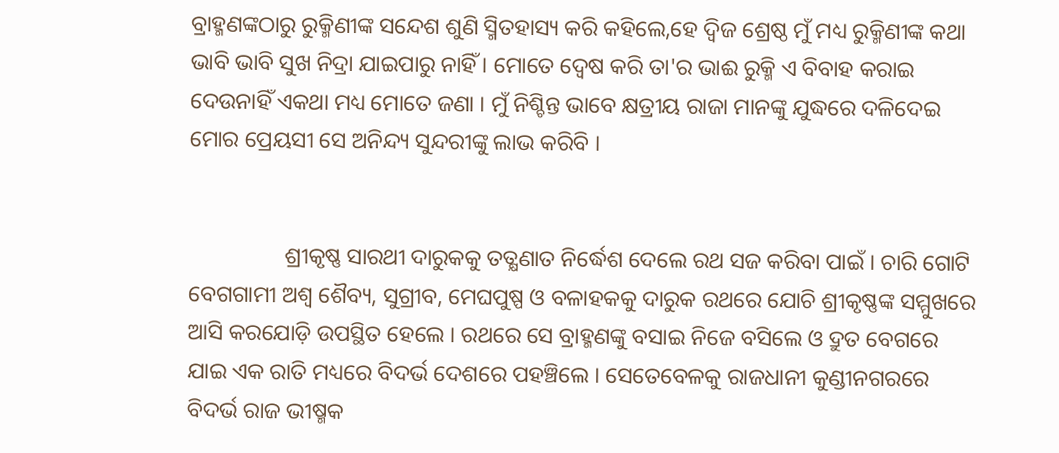ବ୍ରାହ୍ମଣଙ୍କଠାରୁ ରୁକ୍ମିଣୀଙ୍କ ସନ୍ଦେଶ ଶୁଣି ସ୍ମିତହାସ୍ୟ କରି କହିଲେ,ହେ ଦ୍ଵିଜ ଶ୍ରେଷ୍ଠ ମୁଁ ମଧ୍ୟ ରୁକ୍ମିଣୀଙ୍କ କଥା ଭାବି ଭାବି ସୁଖ ନିଦ୍ରା ଯାଇପାରୁ ନାହିଁ । ମୋତେ ଦ୍ୱେଷ କରି ତା'ର ଭାଈ ରୁକ୍ମି ଏ ବିବାହ କରାଇ ଦେଉନାହିଁ ଏକଥା ମଧ୍ୟ ମୋତେ ଜଣା । ମୁଁ ନିଶ୍ଚିନ୍ତ ଭାବେ କ୍ଷତ୍ରୀୟ ରାଜା ମାନଙ୍କୁ ଯୁଦ୍ଧରେ ଦଳିଦେଇ ମୋର ପ୍ରେୟସୀ ସେ ଅନିନ୍ଦ୍ୟ ସୁନ୍ଦରୀଙ୍କୁ ଲାଭ କରିବି ।


                 ଶ୍ରୀକୃଷ୍ଣ ସାରଥୀ ଦାରୁକକୁ ତତ୍କ୍ଷଣାତ ନିର୍ଦ୍ଧେଶ ଦେଲେ ରଥ ସଜ କରିବା ପାଇଁ । ଚାରି ଗୋଟି ବେଗଗାମୀ ଅଶ୍ୱ ଶୈବ୍ୟ, ସୁଗ୍ରୀବ, ମେଘପୁଷ୍ପ ଓ ବଳାହକକୁ ଦାରୁକ ରଥରେ ଯୋଚି ଶ୍ରୀକୃଷ୍ଣଙ୍କ ସମ୍ମୁଖରେ ଆସି କରଯୋଡ଼ି ଉପସ୍ଥିତ ହେଲେ । ରଥରେ ସେ ବ୍ରାହ୍ମଣଙ୍କୁ ବସାଇ ନିଜେ ବସିଲେ ଓ ଦ୍ରୁତ ବେଗରେ ଯାଇ ଏକ ରାତି ମଧ୍ୟରେ ବିଦର୍ଭ ଦେଶରେ ପହଞ୍ଚିଲେ । ସେତେବେଳକୁ ରାଜଧାନୀ କୁଣ୍ଡୀନଗରରେ ବିଦର୍ଭ ରାଜ ଭୀଷ୍ମକ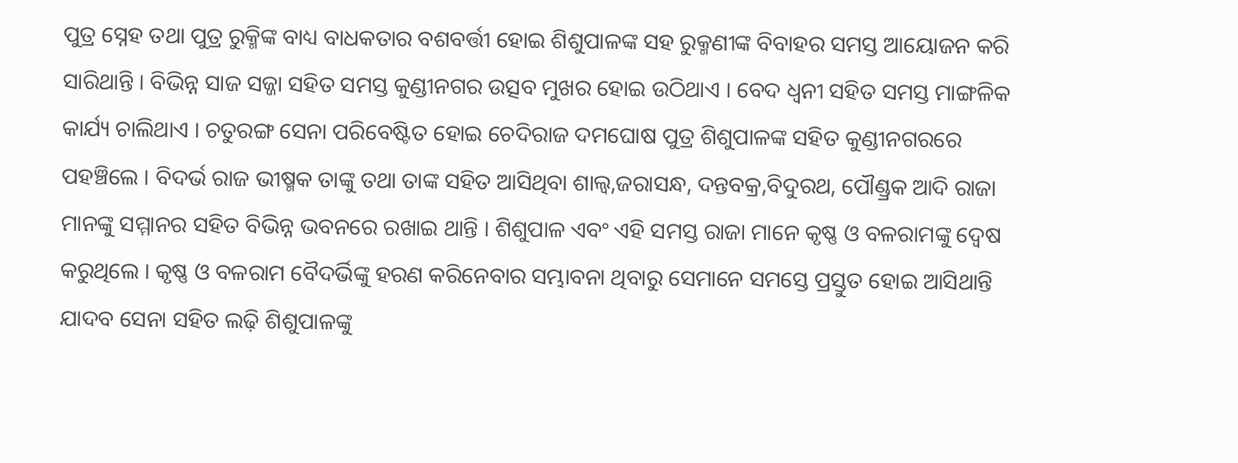ପୁତ୍ର ସ୍ନେହ ତଥା ପୁତ୍ର ରୁକ୍ମିଙ୍କ ବାଧ୍ୟ ବାଧକତାର ବଶବର୍ତ୍ତୀ ହୋଇ ଶିଶୁପାଳଙ୍କ ସହ ରୁକ୍ମଣୀଙ୍କ ବିବାହର ସମସ୍ତ ଆୟୋଜନ କରି ସାରିଥାନ୍ତି । ବିଭିନ୍ନ ସାଜ ସଜ୍ଜା ସହିତ ସମସ୍ତ କୁଣ୍ଡୀନଗର ଉତ୍ସବ ମୁଖର ହୋଇ ଉଠିଥାଏ । ବେଦ ଧ୍ୱନୀ ସହିତ ସମସ୍ତ ମାଙ୍ଗଳିକ କାର୍ଯ୍ୟ ଚାଲିଥାଏ । ଚତୁରଙ୍ଗ ସେନା ପରିବେଷ୍ଟିତ ହୋଇ ଚେଦିରାଜ ଦମଘୋଷ ପୁତ୍ର ଶିଶୁପାଳଙ୍କ ସହିତ କୁଣ୍ଡୀନଗରରେ ପହଞ୍ଚିଲେ । ବିଦର୍ଭ ରାଜ ଭୀଷ୍ମକ ତାଙ୍କୁ ତଥା ତାଙ୍କ ସହିତ ଆସିଥିବା ଶାଲ୍ଵ,ଜରାସନ୍ଧ, ଦନ୍ତବକ୍ର,ବିଦୁରଥ, ପୌଣ୍ଡ୍ରକ ଆଦି ରାଜା ମାନଙ୍କୁ ସମ୍ମାନର ସହିତ ବିଭିନ୍ନ ଭବନରେ ରଖାଇ ଥାନ୍ତି । ଶିଶୁପାଳ ଏବଂ ଏହି ସମସ୍ତ ରାଜା ମାନେ କୃଷ୍ଣ ଓ ବଳରାମଙ୍କୁ ଦ୍ୱେଷ କରୁଥିଲେ । କୃଷ୍ଣ ଓ ବଳରାମ ବୈଦର୍ଭିଙ୍କୁ ହରଣ କରିନେବାର ସମ୍ଭାବନା ଥିବାରୁ ସେମାନେ ସମସ୍ତେ ପ୍ରସ୍ତୁତ ହୋଇ ଆସିଥାନ୍ତି ଯାଦବ ସେନା ସହିତ ଲଢ଼ି ଶିଶୁପାଳଙ୍କୁ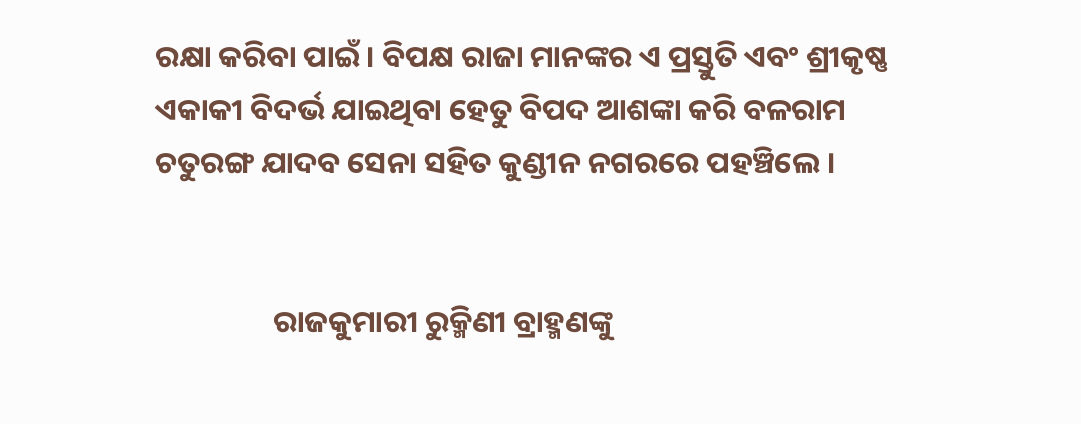ରକ୍ଷା କରିବା ପାଇଁ । ବିପକ୍ଷ ରାଜା ମାନଙ୍କର ଏ ପ୍ରସ୍ତୁତି ଏବଂ ଶ୍ରୀକୃଷ୍ଣ ଏକାକୀ ବିଦର୍ଭ ଯାଇଥିବା ହେତୁ ବିପଦ ଆଶଙ୍କା କରି ବଳରାମ ଚତୁରଙ୍ଗ ଯାଦବ ସେନା ସହିତ କୁଣ୍ଡୀନ ନଗରରେ ପହଞ୍ଚିଲେ ।


                 ରାଜକୁମାରୀ ରୁକ୍ମିଣୀ ବ୍ରାହ୍ମଣଙ୍କୁ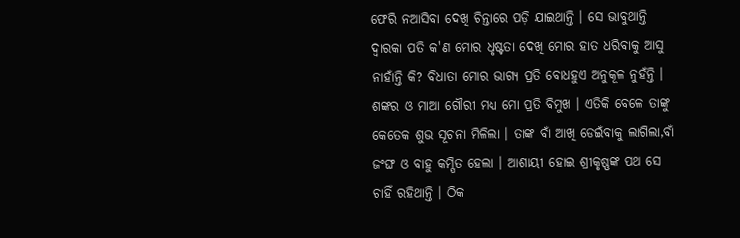ଫେରି ନଆସିବା ଦେଖି ଚିନ୍ତାରେ ପଡ଼ି ଯାଇଥାନ୍ତି । ସେ ଭାବୁଥାନ୍ତି ଦ୍ଵାରକା ପତି କ'ଣ ମୋର ଧୃଷ୍ଟତା ଦେଖି ମୋର ହାତ ଧରିବାକୁ ଆସୁ ନାହାଁନ୍ତି କି? ବିଧାତା ମୋର ଭାଗ୍ୟ ପ୍ରତି ବୋଧହୁଏ ଅନୁକୂଳ ନୁହଁନ୍ତି । ଶଙ୍କର ଓ ମାଆ ଗୌରୀ ମଧ୍ୟ ମୋ ପ୍ରତି ବିମୁଖ । ଏତିକି ବେଳେ ତାଙ୍କୁ କେତେକ ଶୁଭ ସୂଚନା ମିଳିଲା । ତାଙ୍କ ବାଁ ଆଖି ଡେଇଁବାକୁ ଲାଗିଲା,ବାଁ ଜଂଙ୍ଘ ଓ ବାହୁ କମ୍ପିତ ହେଲା । ଆଶାୟୀ ହୋଇ ଶ୍ରୀକୃଷ୍ଣଙ୍କ ପଥ ସେ ଚାହିଁ ରହିଥାନ୍ତି । ଠିକ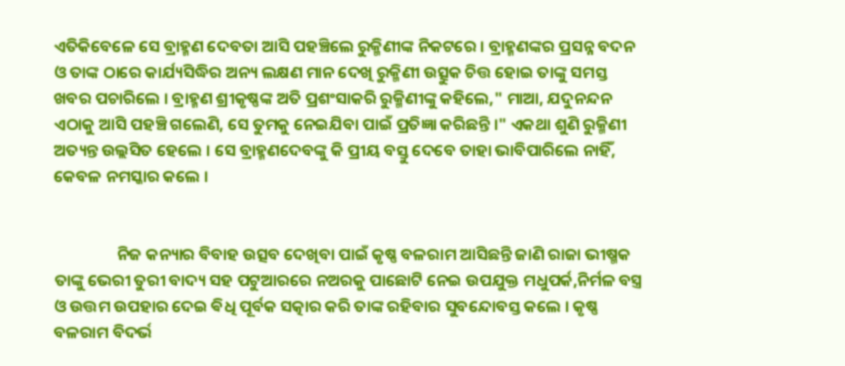ଏତିକିବେଳେ ସେ ବ୍ରାହ୍ମଣ ଦେବତା ଆସି ପହଞ୍ଚିଲେ ରୁକ୍ମିଣୀଙ୍କ ନିକଟରେ । ବ୍ରାହ୍ମଣଙ୍କର ପ୍ରସନ୍ନ ବଦନ ଓ ତାଙ୍କ ଠାରେ କାର୍ଯ୍ୟସିଦ୍ଧିର ଅନ୍ୟ ଲକ୍ଷଣ ମାନ ଦେଖି ରୁକ୍ମିଣୀ ଉତ୍ସୁକ ଚିତ୍ତ ହୋଇ ତାଙ୍କୁ ସମସ୍ତ ଖବର ପଚାରିଲେ । ବ୍ରାହ୍ମଣ ଶ୍ରୀକୃଷ୍ଣଙ୍କ ଅତି ପ୍ରଶଂସାକରି ରୁକ୍ମିଣୀଙ୍କୁ କହିଲେ," ମାଆ, ଯଦୁନନ୍ଦନ ଏଠାକୁ ଆସି ପହଞ୍ଚି ଗଲେଣି, ସେ ତୁମକୁ ନେଇଯିବା ପାଇଁ ପ୍ରତିଜ୍ଞା କରିଛନ୍ତି ।" ଏକଥା ଶୁଣି ରୁକ୍ମିଣୀ ଅତ୍ୟନ୍ତ ଉଲ୍ଲସିତ ହେଲେ । ସେ ବ୍ରାହ୍ମଣଦେବଙ୍କୁ କି ପ୍ରୀୟ ବସ୍ତୁ ଦେବେ ତାହା ଭାବିପାରିଲେ ନାହିଁ, କେବଳ ନମସ୍କାର କଲେ ।


                 ନିଜ କନ୍ୟାର ବିବାହ ଉତ୍ସବ ଦେଖିବା ପାଇଁ କୃଷ୍ଣ ବଳରାମ ଆସିଛନ୍ତି ଜାଣି ରାଜା ଭୀଷ୍ମକ ତାଙ୍କୁ ଭେରୀ ତୁରୀ ବାଦ୍ୟ ସହ ପଟୁଆରରେ ନଅରକୁ ପାଛୋଟି ନେଇ ଉପଯୁକ୍ତ ମଧୁପର୍କ,ନିର୍ମଳ ବସ୍ତ୍ର ଓ ଉତ୍ତମ ଉପହାର ଦେଇ ଵିଧି ପୂର୍ବକ ସତ୍କାର କରି ତାଙ୍କ ରହିବାର ସୁବନ୍ଦୋବସ୍ତ କଲେ । କୃଷ୍ଣ ବଳରାମ ବିଦର୍ଭ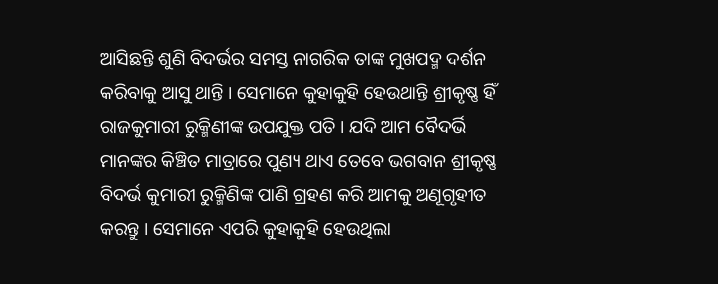ଆସିଛନ୍ତି ଶୁଣି ବିଦର୍ଭର ସମସ୍ତ ନାଗରିକ ତାଙ୍କ ମୁଖପଦ୍ମ ଦର୍ଶନ କରିବାକୁ ଆସୁ ଥାନ୍ତି । ସେମାନେ କୁହାକୁହି ହେଉଥାନ୍ତି ଶ୍ରୀକୃଷ୍ଣ ହିଁ ରାଜକୁମାରୀ ରୁକ୍ମିଣୀଙ୍କ ଉପଯୁକ୍ତ ପତି । ଯଦି ଆମ ବୈଦର୍ଭି ମାନଙ୍କର କିଞ୍ଚିତ ମାତ୍ରାରେ ପୁଣ୍ୟ ଥାଏ ତେବେ ଭଗବାନ ଶ୍ରୀକୃଷ୍ଣ ବିଦର୍ଭ କୁମାରୀ ରୁକ୍ମିଣିଙ୍କ ପାଣି ଗ୍ରହଣ କରି ଆମକୁ ଅଣୂଗୃହୀତ କରନ୍ତୁ । ସେମାନେ ଏପରି କୁହାକୁହି ହେଉଥିଲା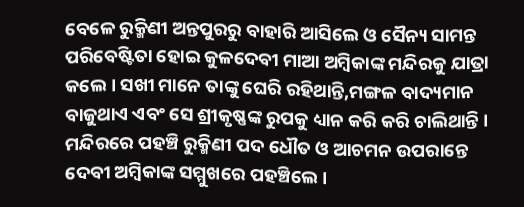ବେଳେ ରୁକ୍ମିଣୀ ଅନ୍ତପୁରରୁ ବାହାରି ଆସିଲେ ଓ ସୈନ୍ୟ ସାମନ୍ତ ପରିବେଷ୍ଟିତା ହୋଇ କୁଳଦେବୀ ମାଆ ଅମ୍ବିକାଙ୍କ ମନ୍ଦିରକୁ ଯାତ୍ରା କଲେ । ସଖୀ ମାନେ ତାଙ୍କୁ ଘେରି ରହିଥାନ୍ତି,ମଙ୍ଗଳ ବାଦ୍ୟମାନ ବାଜୁଥାଏ ଏବଂ ସେ ଶ୍ରୀକୃଷ୍ଣଙ୍କ ରୁପକୁ ଧ୍ୟାନ କରି କରି ଚାଲିଥାନ୍ତି । ମନ୍ଦିରରେ ପହଞ୍ଚି ରୁକ୍ମିଣୀ ପଦ ଧୌତ ଓ ଆଚମନ ଉପରାନ୍ତେ ଦେବୀ ଅମ୍ବିକାଙ୍କ ସମ୍ମୁଖରେ ପହଞ୍ଚିଲେ ।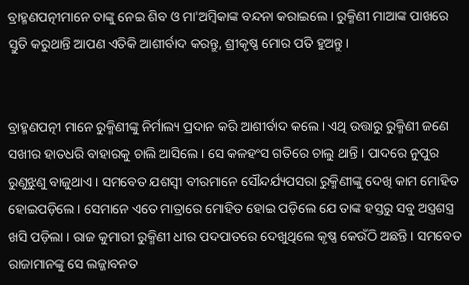ବ୍ରାହ୍ମଣପତ୍ନୀମାନେ ତାଙ୍କୁ ନେଇ ଶିବ ଓ ମା'ଅମ୍ବିକାଙ୍କ ବନ୍ଦନା କରାଇଲେ । ରୁକ୍ମିଣୀ ମାଆଙ୍କ ପାଖରେ ସ୍ତୁତି କରୁଥାନ୍ତି ଆପଣ ଏତିକି ଆଶୀର୍ବାଦ କରନ୍ତୁ, ଶ୍ରୀକୃଷ୍ଣ ମୋର ପତି ହୁଅନ୍ତୁ ।


ବ୍ରାହ୍ମଣପତ୍ନୀ ମାନେ ରୁକ୍ମିଣୀଙ୍କୁ ନିର୍ମାଲ୍ୟ ପ୍ରଦାନ କରି ଆଶୀର୍ବାଦ କଲେ । ଏଥି ଉତ୍ତାରୁ ରୁକ୍ମିଣୀ ଜଣେ ସଖୀର ହାତଧରି ବାହାରକୁ ଚାଲି ଆସିଲେ । ସେ କଳହଂସ ଗତିରେ ଚାଲୁ ଥାନ୍ତି । ପାଦରେ ନୁପୁର ରୁଣୁଝୁଣୁ ବାଜୁଥାଏ । ସମବେତ ଯଶସ୍ବୀ ବୀରମାନେ ସୌନ୍ଦର୍ଯ୍ୟପସରା ରୁକ୍ମିଣୀଙ୍କୁ ଦେଖି କାମ ମୋହିତ ହୋଇପଡ଼ିଲେ । ସେମାନେ ଏତେ ମାତ୍ରାରେ ମୋହିତ ହୋଇ ପଡ଼ିଲେ ଯେ ତାଙ୍କ ହସ୍ତରୁ ସବୁ ଅସ୍ତ୍ରଶସ୍ତ୍ର ଖସି ପଡ଼ିଲା । ରାଜ କୁମାରୀ ରୁକ୍ମିଣୀ ଧୀର ପଦପାତରେ ଦେଖୁଥିଲେ କୃଷ୍ଣ କେଉଁଠି ଅଛନ୍ତି । ସମବେତ ରାଜାମାନଙ୍କୁ ସେ ଲଜ୍ଜାବନତ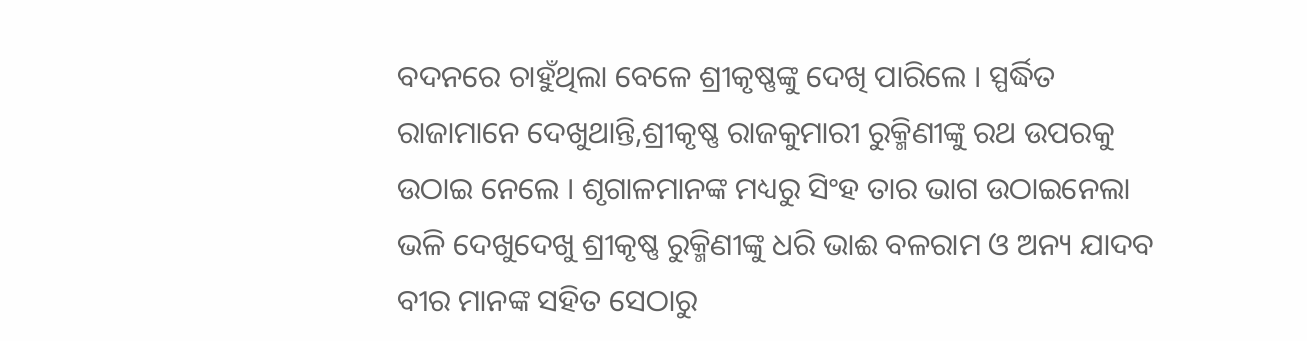ବଦନରେ ଚାହୁଁଥିଲା ବେଳେ ଶ୍ରୀକୃଷ୍ଣଙ୍କୁ ଦେଖି ପାରିଲେ । ସ୍ପର୍ଦ୍ଧିତ ରାଜାମାନେ ଦେଖୁଥାନ୍ତି,ଶ୍ରୀକୃଷ୍ଣ ରାଜକୁମାରୀ ରୁକ୍ମିଣୀଙ୍କୁ ରଥ ଉପରକୁ ଉଠାଇ ନେଲେ । ଶୃଗାଳମାନଙ୍କ ମଧ୍ୟରୁ ସିଂହ ତାର ଭାଗ ଉଠାଇନେଲା ଭଳି ଦେଖୁଦେଖୁ ଶ୍ରୀକୃଷ୍ଣ ରୁକ୍ମିଣୀଙ୍କୁ ଧରି ଭାଈ ବଳରାମ ଓ ଅନ୍ୟ ଯାଦବ ବୀର ମାନଙ୍କ ସହିତ ସେଠାରୁ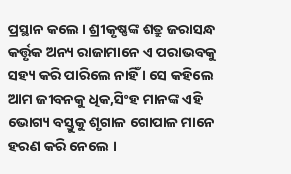ପ୍ରସ୍ଥାନ କଲେ । ଶ୍ରୀକୃଷ୍ଣଙ୍କ ଶତ୍ରୁ ଜରାସନ୍ଧ କର୍ତ୍ତୃକ ଅନ୍ୟ ରାଜାମାନେ ଏ ପରାଭବକୁ ସହ୍ୟ କରି ପାରିଲେ ନାହିଁ । ସେ କହିଲେ ଆମ ଜୀବନକୁ ଧିକ,ସିଂହ ମାନଙ୍କ ଏହି ଭୋଗ୍ୟ ବସ୍ତୁକୁ ଶୃଗାଳ ଗୋପାଳ ମାନେ ହରଣ କରି ନେଲେ ।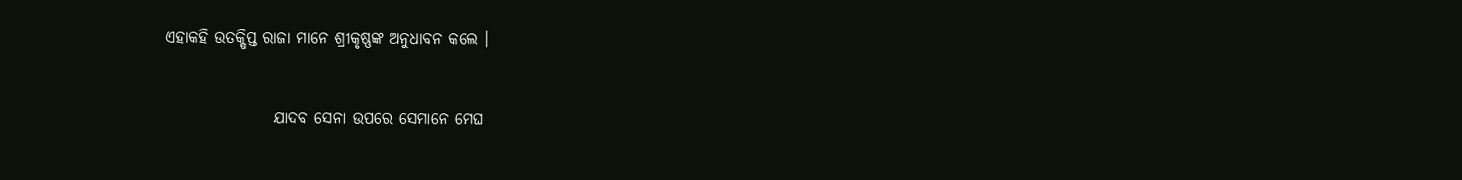ଏହାକହି ଉତକ୍ଷିପ୍ତ ରାଜା ମାନେ ଶ୍ରୀକୃଷ୍ଣଙ୍କ ଅନୁଧାବନ କଲେ ।


                 ଯାଦବ ସେନା ଉପରେ ସେମାନେ ମେଘ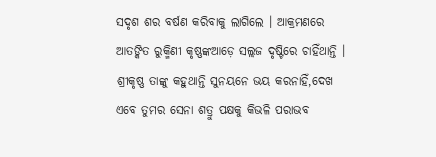ସଦୃଶ ଶର ବର୍ଷଣ କରିବାକୁ ଲାଗିଲେ । ଆକ୍ରମଣରେ ଆତଙ୍କିତ ରୁକ୍ମିଣୀ କୃଷ୍ଣଙ୍କଆଡ଼େ ସଲ୍ଲଜ ଦୃଷ୍ଟିରେ ଚାହିଁଥାନ୍ତି । ଶ୍ରୀକୃଷ୍ଣ ତାଙ୍କୁ କହୁଥାନ୍ତି ସୁନୟନେ ଭୟ କରନାହିଁ,ଦେଖ ଏବେ ତୁମର ସେନା ଶତ୍ରୁ ପକ୍ଷକୁ କିଭଳି ପରାଭବ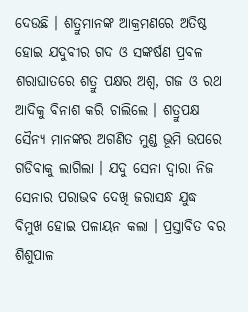ଦେଉଛି । ଶତ୍ରୁମାନଙ୍କ ଆକ୍ରମଣରେ ଅତିଷ୍ଠ ହୋଇ ଯଦୁବୀର ଗଦ ଓ ସଙ୍କର୍ଷଣ ପ୍ରବଳ ଶରାଘାତରେ ଶତ୍ରୁ ପକ୍ଷର ଅଶ୍ୱ, ଗଜ ଓ ରଥ ଆଦିକୁ ବିନାଶ କରି ଚାଲିଲେ । ଶତ୍ରୁପକ୍ଷ ସୈନ୍ୟ ମାନଙ୍କର ଅଗଣିତ ମୁଣ୍ଡ ଭୂମି ଉପରେ ଗଡିବାକୁ ଲାଗିଲା । ଯଦୁ ସେନା ଦ୍ୱାରା ନିଜ ସେନାର ପରାଭବ ଦେଖି ଜରାସନ୍ଧ ଯୁଦ୍ଧ ବିମୁଖ ହୋଇ ପଳାୟନ କଲା । ପ୍ରସ୍ତାବିତ ବର ଶିଶୁପାଳ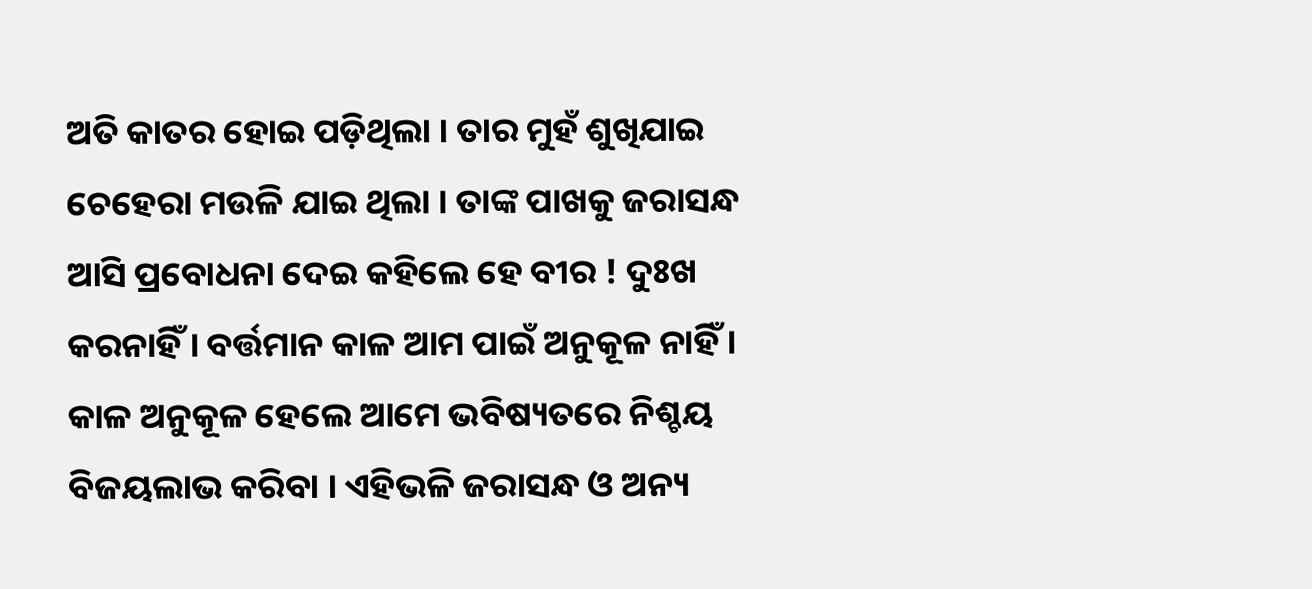ଅତି କାତର ହୋଇ ପଡ଼ିଥିଲା । ତାର ମୁହଁ ଶୁଖିଯାଇ ଚେହେରା ମଉଳି ଯାଇ ଥିଲା । ତାଙ୍କ ପାଖକୁ ଜରାସନ୍ଧ ଆସି ପ୍ରବୋଧନା ଦେଇ କହିଲେ ହେ ବୀର ! ଦୁଃଖ କରନାହିଁ । ବର୍ତ୍ତମାନ କାଳ ଆମ ପାଇଁ ଅନୁକୂଳ ନାହିଁ । କାଳ ଅନୁକୂଳ ହେଲେ ଆମେ ଭବିଷ୍ୟତରେ ନିଶ୍ଚୟ ବିଜୟଲାଭ କରିବା । ଏହିଭଳି ଜରାସନ୍ଧ ଓ ଅନ୍ୟ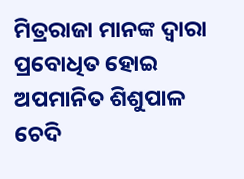ମିତ୍ରରାଜା ମାନଙ୍କ ଦ୍ୱାରା ପ୍ରବୋଧିତ ହୋଇ ଅପମାନିତ ଶିଶୁପାଳ ଚେଦି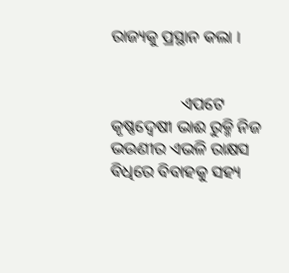ରାଜ୍ୟକୁ ପ୍ରସ୍ଥାନ କଲା ।


                 ଏପଟେ କୃଷ୍ଣଦ୍ଵେଷୀ ଭାଈ ରୁକ୍ମି ନିଜ ଭଉଣୀର ଏଭଳି ରାକ୍ଷସ ବିଧିରେ ବିବାହକୁ ସହ୍ୟ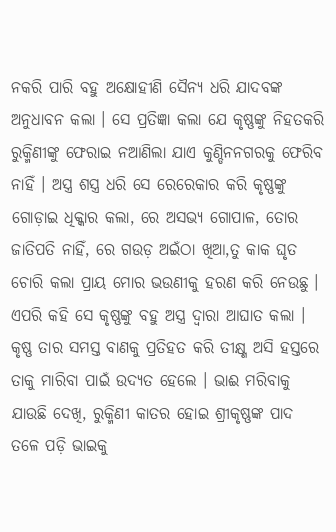ନକରି ପାରି ବହୁ ଅକ୍ଷୋହୀଣି ସୈନ୍ୟ ଧରି ଯାଦବଙ୍କ ଅନୁଧାବନ କଲା । ସେ ପ୍ରତିଜ୍ଞା କଲା ଯେ କୃଷ୍ଣଙ୍କୁ ନିହତକରି ରୁକ୍ମିଣୀଙ୍କୁ ଫେରାଇ ନଆଣିଲା ଯାଏ କୁଣ୍ଡିନନଗରକୁ ଫେରିବ ନାହିଁ । ଅସ୍ତ୍ର ଶସ୍ତ୍ର ଧରି ସେ ରେରେକାର କରି କୃଷ୍ଣଙ୍କୁ ଗୋଡ଼ାଇ ଧିକ୍କାର କଲା, ରେ ଅସଭ୍ୟ ଗୋପାଳ, ତୋର ଜାତିପତି ନାହିଁ, ରେ ଗଉଡ଼ ଅଇଁଠା ଖିଆ,ତୁ କାକ ଘୃତ ଚୋରି କଲା ପ୍ରାୟ ମୋର ଭଉଣୀକୁ ହରଣ କରି ନେଉଛୁ । ଏପରି କହି ସେ କୃଷ୍ଣଙ୍କୁ ବହୁ ଅସ୍ତ୍ର ଦ୍ୱାରା ଆଘାତ କଲା । କୃଷ୍ଣ ତାର ସମସ୍ତ ବାଣକୁ ପ୍ରତିହତ କରି ତୀକ୍ଷ୍ଣ ଅସି ହସ୍ତରେ ତାକୁ ମାରିବା ପାଇଁ ଉଦ୍ୟତ ହେଲେ । ଭାଈ ମରିବାକୁ ଯାଉଛି ଦେଖି, ରୁକ୍ମିଣୀ କାତର ହୋଇ ଶ୍ରୀକୃଷ୍ଣଙ୍କ ପାଦ ତଳେ ପଡ଼ି ଭାଇକୁ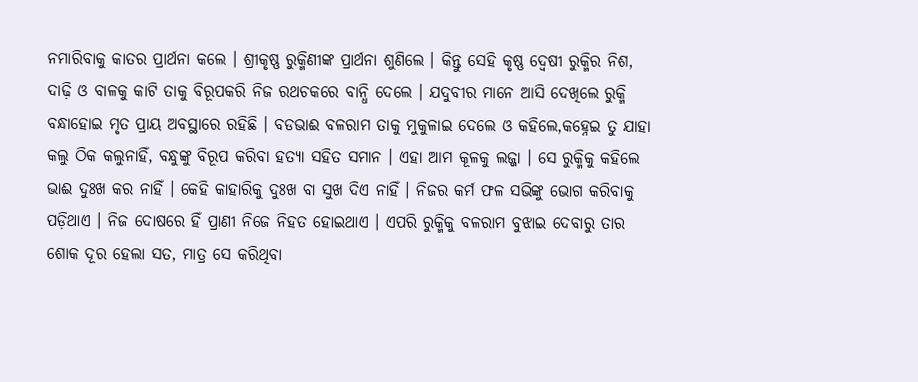ନମାରିବାକୁ କାତର ପ୍ରାର୍ଥନା କଲେ । ଶ୍ରୀକୃଷ୍ଣ ରୁକ୍ମିଣୀଙ୍କ ପ୍ରାର୍ଥନା ଶୁଣିଲେ । କିନ୍ତୁ ସେହି କୃଷ୍ଣ ଦ୍ଵେଷୀ ରୁକ୍ମିର ନିଶ, ଦାଢ଼ି ଓ ବାଳକୁ କାଟି ତାକୁ ବିରୂପକରି ନିଜ ରଥଚକରେ ବାନ୍ଧି ଦେଲେ । ଯଦୁବୀର ମାନେ ଆସି ଦେଖିଲେ ରୁକ୍ମି ବନ୍ଧାହୋଇ ମୃତ ପ୍ରାୟ ଅବସ୍ଥାରେ ରହିଛି । ବଡଭାଈ ବଳରାମ ତାକୁ ମୁକୁଳାଇ ଦେଲେ ଓ କହିଲେ,କହ୍ନେଇ ତୁ ଯାହା କଲୁ ଠିକ କଲୁନାହିଁ, ବନ୍ଧୁଙ୍କୁ ବିରୂପ କରିବା ହତ୍ୟା ସହିତ ସମାନ । ଏହା ଆମ କୂଳକୁ ଲଜ୍ଜା । ସେ ରୁକ୍ମିକୁ କହିଲେ ଭାଈ ଦୁଃଖ କର ନାହିଁ । କେହି କାହାରିକୁ ଦୁଃଖ ବା ସୁଖ ଦିଏ ନାହିଁ । ନିଜର କର୍ମ ଫଳ ସଭିଙ୍କୁ ଭୋଗ କରିବାକୁ ପଡ଼ିଥାଏ । ନିଜ ଦୋଷରେ ହିଁ ପ୍ରାଣୀ ନିଜେ ନିହତ ହୋଇଥାଏ । ଏପରି ରୁକ୍ମିକୁ ବଳରାମ ବୁଝାଇ ଦେବାରୁ ତାର ଶୋକ ଦୂର ହେଲା ସତ, ମାତ୍ର ସେ କରିଥିବା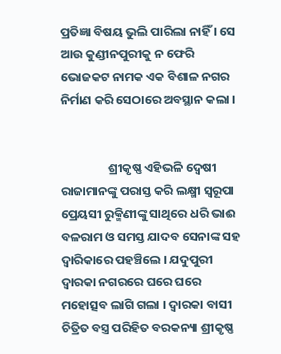ପ୍ରତିଜ୍ଞା ବିଷୟ ଭୁଲି ପାରିଲା ନାହିଁ । ସେ ଆଉ କୁଣ୍ଡୀନପୁରୀକୁ ନ ଫେରି ଭୋଜକଟ ନାମକ ଏକ ବିଶାଳ ନଗର ନିର୍ମାଣ କରି ସେଠାରେ ଅବସ୍ଥାନ କଲା ।


                 ଶ୍ରୀକୃଷ୍ଣ ଏହିଭଳି ଦ୍ଵେଷୀ ରାଜାମାନଙ୍କୁ ପରାସ୍ତ କରି ଲକ୍ଷ୍ମୀ ସ୍ୱରୂପା ପ୍ରେୟସୀ ରୁକ୍ମିଣୀଙ୍କୁ ସାଥିରେ ଧରି ଭାଈ ବଳରାମ ଓ ସମସ୍ତ ଯାଦବ ସେନାଙ୍କ ସହ ଦ୍ୱାରିକାରେ ପହଞ୍ଚିଲେ । ଯଦୁପୁରୀ ଦ୍ୱାରକା ନଗରରେ ଘରେ ଘରେ ମହୋତ୍ସବ ଲାଗି ଗଲା । ଦ୍ଵାରକା ବାସୀ ଚିତ୍ରିତ ବସ୍ତ୍ର ପରିହିତ ବରକନ୍ୟା ଶ୍ରୀକୃଷ୍ଣ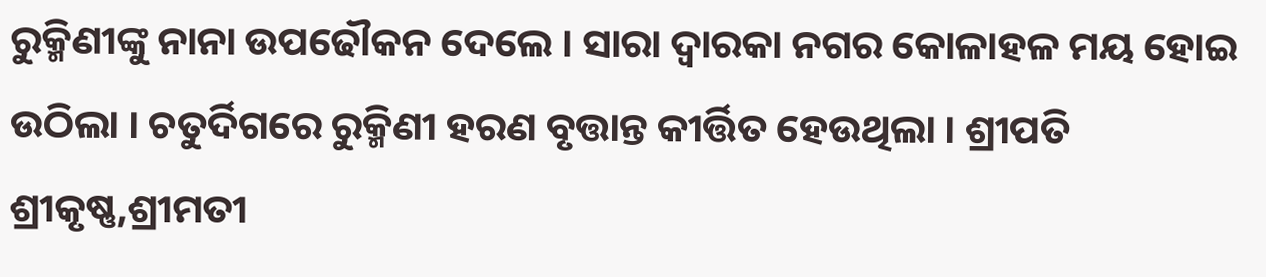ରୁକ୍ମିଣୀଙ୍କୁ ନାନା ଉପଢୌକନ ଦେଲେ । ସାରା ଦ୍ଵାରକା ନଗର କୋଳାହଳ ମୟ ହୋଇ ଉଠିଲା । ଚତୁର୍ଦିଗରେ ରୁକ୍ମିଣୀ ହରଣ ବୃତ୍ତାନ୍ତ କୀର୍ତ୍ତିତ ହେଉଥିଲା । ଶ୍ରୀପତି ଶ୍ରୀକୃଷ୍ଣ,ଶ୍ରୀମତୀ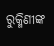ରୁକ୍ମିଣୀଙ୍କ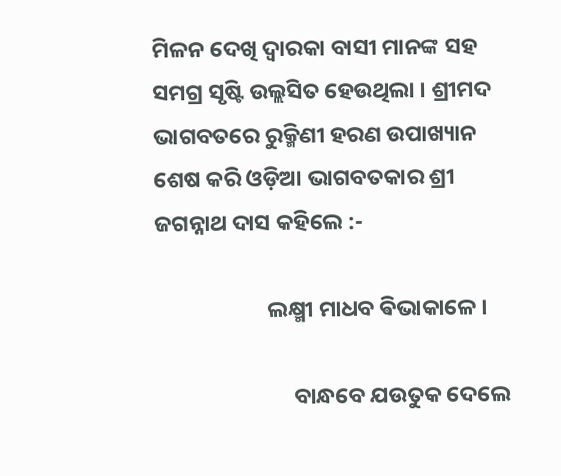ମିଳନ ଦେଖି ଦ୍ଵାରକା ବାସୀ ମାନଙ୍କ ସହ ସମଗ୍ର ସୃଷ୍ଟି ଉଲ୍ଲସିତ ହେଉଥିଲା । ଶ୍ରୀମଦ ଭାଗବତରେ ରୁକ୍ମିଣୀ ହରଣ ଉପାଖ୍ୟାନ ଶେଷ କରି ଓଡ଼ିଆ ଭାଗବତକାର ଶ୍ରୀ ଜଗନ୍ନାଥ ଦାସ କହିଲେ :-

                      ଲକ୍ଷ୍ମୀ ମାଧବ ଵିଭାକାଳେ ।

                           ବାନ୍ଧବେ ଯଉତୁକ ଦେଲେ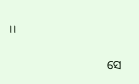।।

                                ସେ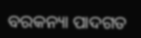ବରକନ୍ୟା ପାଦଗତ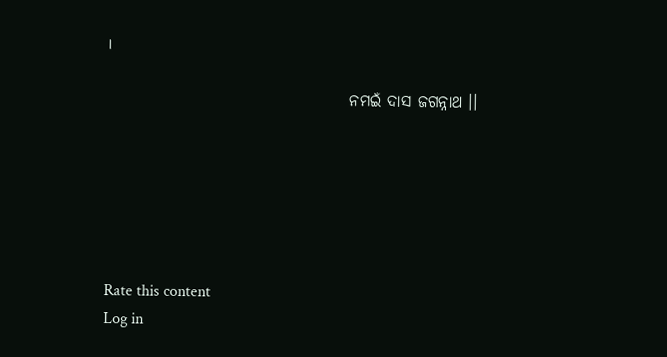।

                                      ନମଇଁ ଦାସ ଜଗନ୍ନାଥ ।।






Rate this content
Log in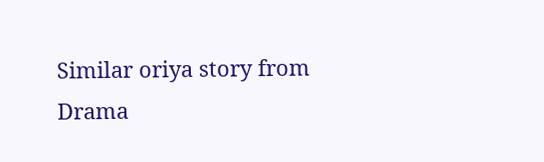Similar oriya story from Drama